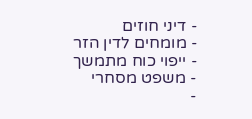- דיני חוזים
- מומחים לדין הזר
- ייפוי כוח מתמשך
- משפט מסחרי
-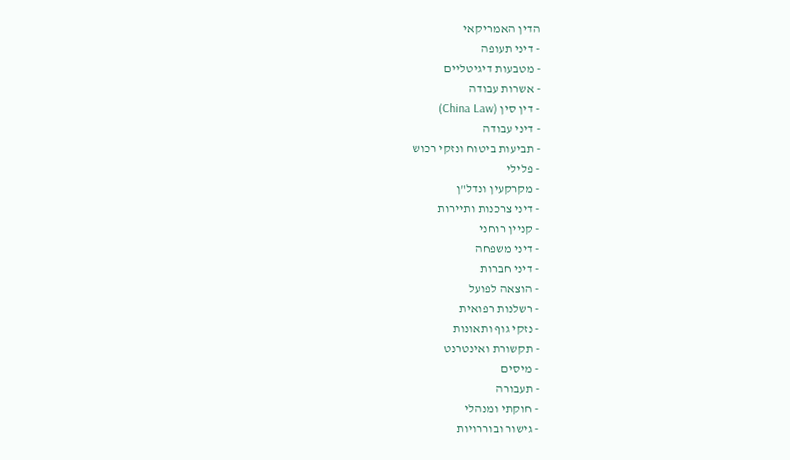הדין האמריקאי
- דיני תעופה
- מטבעות דיגיטליים
- אשרות עבודה
- דין סין (China Law)
- דיני עבודה
- תביעות ביטוח ונזקי רכוש
- פלילי
- מקרקעין ונדל"ן
- דיני צרכנות ותיירות
- קניין רוחני
- דיני משפחה
- דיני חברות
- הוצאה לפועל
- רשלנות רפואית
- נזקי גוף ותאונות
- תקשורת ואינטרנט
- מיסים
- תעבורה
- חוקתי ומנהלי
- גישור ובוררויות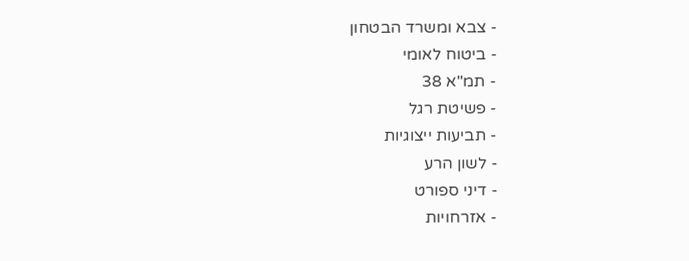- צבא ומשרד הבטחון
- ביטוח לאומי
- תמ"א 38
- פשיטת רגל
- תביעות ייצוגיות
- לשון הרע
- דיני ספורט
- אזרחויות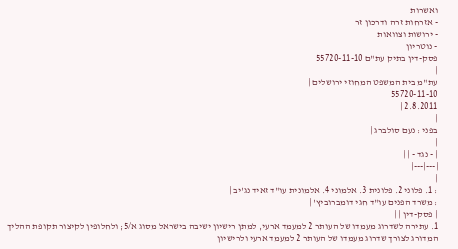ואשרות
- אזרחות זרה ודרכון זר
- ירושות וצוואות
- נוטריון
פסק-דין בתיק עת"ם 55720-11-10
|
עת"מ בית המשפט המחוזי ירושלים |
55720-11-10
2.8.2011 |
|
בפני : נעם סולברג |
|
| - נגד - | |
|---|---|
|
: 1. פלוני 2. פלונית 3. אלמוני 4. אלמונית עו"ד זאיד נג'יב |
: משרד הפנים עו"ד חגי דומברוביץ' |
| פסק-דין | |
1. עתירה לשדרוג מעמדו של העותר 2 למעמד ארעי, למתן רישיון ישיבה בישראל מסוג א/5; ולחלופין לקיצור תקופת ההליך המדורג לצורך שדרוג מעמדו של העותר 2 למעמד ארעי ולרישיון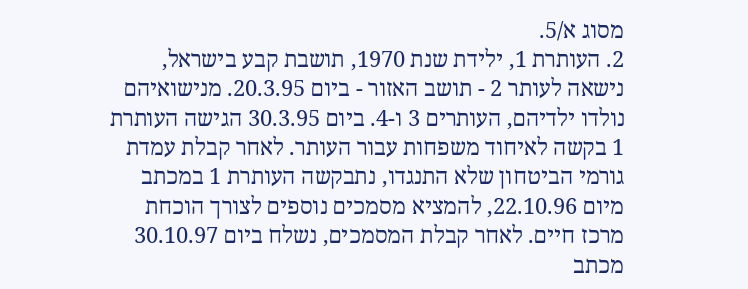מסוג א/5.
2. העותרת 1, ילידת שנת 1970, תושבת קבע בישראל, נישאה לעותר 2 - תושב האזור - ביום 20.3.95. מנישואיהם נולדו ילדיהם, העותרים 3 ו-4. ביום 30.3.95 הגישה העותרת 1 בקשה לאיחוד משפחות עבור העותר. לאחר קבלת עמדת גורמי הביטחון שלא התנגדו, נתבקשה העותרת 1 במכתב מיום 22.10.96, להמציא מסמכים נוספים לצורך הוכחת מרכז חיים. לאחר קבלת המסמכים, נשלח ביום 30.10.97 מכתב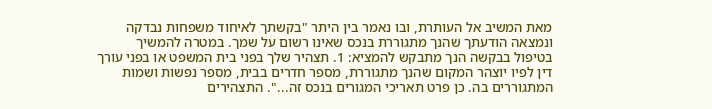מאת המשיב אל העותרת, ובו נאמר בין היתר "בקשתך לאיחוד משפחות נבדקה ונמצאה הודעתך שהנך מתגוררת בנכס שאינו רשום על שמך. במטרה להמשיך בטיפול בבקשה הנך מתבקש להמציא: 1. תצהיר שלך בפני בית המשפט או בפני עורך דין לפיו יוצהר המקום שהנך מתגוררת, מספר חדרים בבית, מספר נפשות ושמות המתגוררים בה. כן פרט תאריכי המגורים בנכס זה...". התצהירים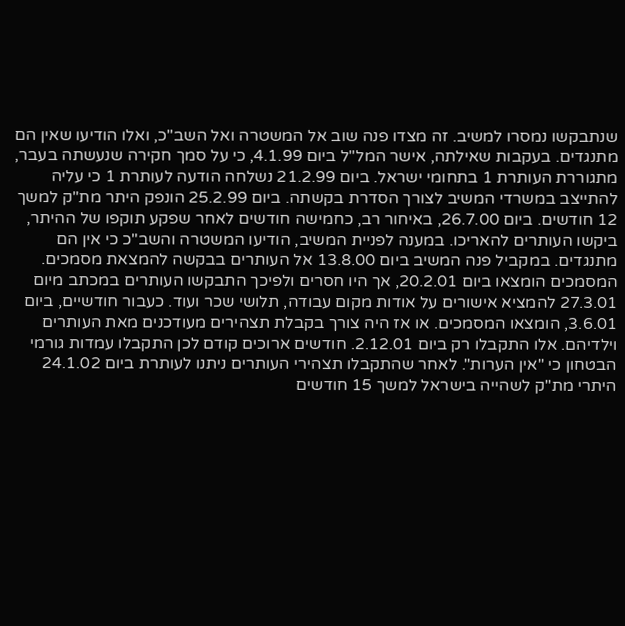שנתבקשו נמסרו למשיב. זה מצדו פנה שוב אל המשטרה ואל השב"כ, ואלו הודיעו שאין הם מתנגדים. בעקבות שאילתה, אישר המל"ל ביום 4.1.99, כי על סמך חקירה שנעשתה בעבר, מתגוררת העותרת 1 בתחומי ישראל. ביום 21.2.99 נשלחה הודעה לעותרת 1 כי עליה להתייצב במשרדי המשיב לצורך הסדרת בקשתה. ביום 25.2.99 הונפק היתר מת"ק למשך 12 חודשים. ביום 26.7.00, באיחור רב, כחמישה חודשים לאחר שפקע תוקפו של ההיתר, ביקשו העותרים להאריכו. במענה לפניית המשיב, הודיעו המשטרה והשב"כ כי אין הם מתנגדים. במקביל פנה המשיב ביום 13.8.00 אל העותרים בבקשה להמצאת מסמכים. המסמכים הומצאו ביום 20.2.01, אך היו חסרים ולפיכך התבקשו העותרים במכתב מיום 27.3.01 להמציא אישורים על אודות מקום עבודה, תלושי שכר ועוד. כעבור חודשיים, ביום 3.6.01, הומצאו המסמכים. או אז היה צורך בקבלת תצהירים מעודכנים מאת העותרים וילדיהם. אלו התקבלו רק ביום 2.12.01. חודשים ארוכים קודם לכן התקבלו עמדות גורמי הבטחון כי "אין הערות". לאחר שהתקבלו תצהירי העותרים ניתנו לעותרת ביום 24.1.02 היתרי מת"ק לשהייה בישראל למשך 15 חודשים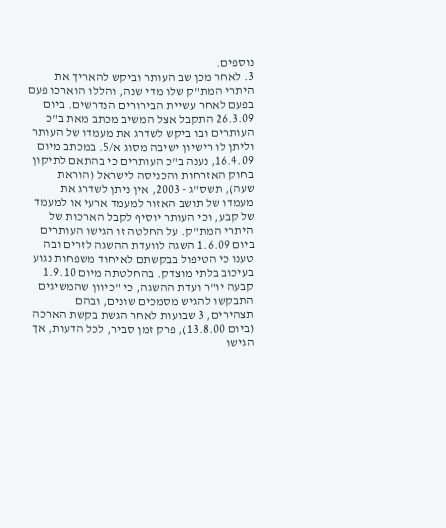נוספים.
3. לאחר מכן שב העותר וביקש להאריך את היתרי המת"ק שלו מדי שנה, והללו הוארכו פעם בפעם לאחר עשיית הבירורים הנדרשים. ביום 26.3.09 התקבל אצל המשיב מכתב מאת ב"כ העותרים ובו ביקש לשדרג את מעמדו של העותר וליתן לו רישיון ישיבה מסוג א/5. במכתב מיום 16.4.09, נענה ב"כ העותרים כי בהתאם לתיקון בחוק האזרחות והכניסה לישראל (הוראת שעה), תשס"ג - 2003, אין ניתן לשדרג את מעמדו של תושב האזור למעמד ארעי או למעמד של קבע, וכי העותר יוסיף לקבל הארכות של היתרי המת"ק. על החלטה זו הגישו העותרים ביום 1.6.09 השגה לוועדת ההשגה לזרים ובה טענו כי הטיפול בבקשתם לאיחוד משפחות נגוע בעיכוב בלתי מוצדק. בהחלטתה מיום 1.9.10 קבעה יו"ר ועדת ההשגה, כי "כיוון שהמשיגים התבקשו להגיש מסמכים שונים, ובהם תצהירים, 3 שבועות לאחר הגשת בקשת הארכה (ביום 13.8.00), פרק זמן סביר, לכל הדעות, אך הגישו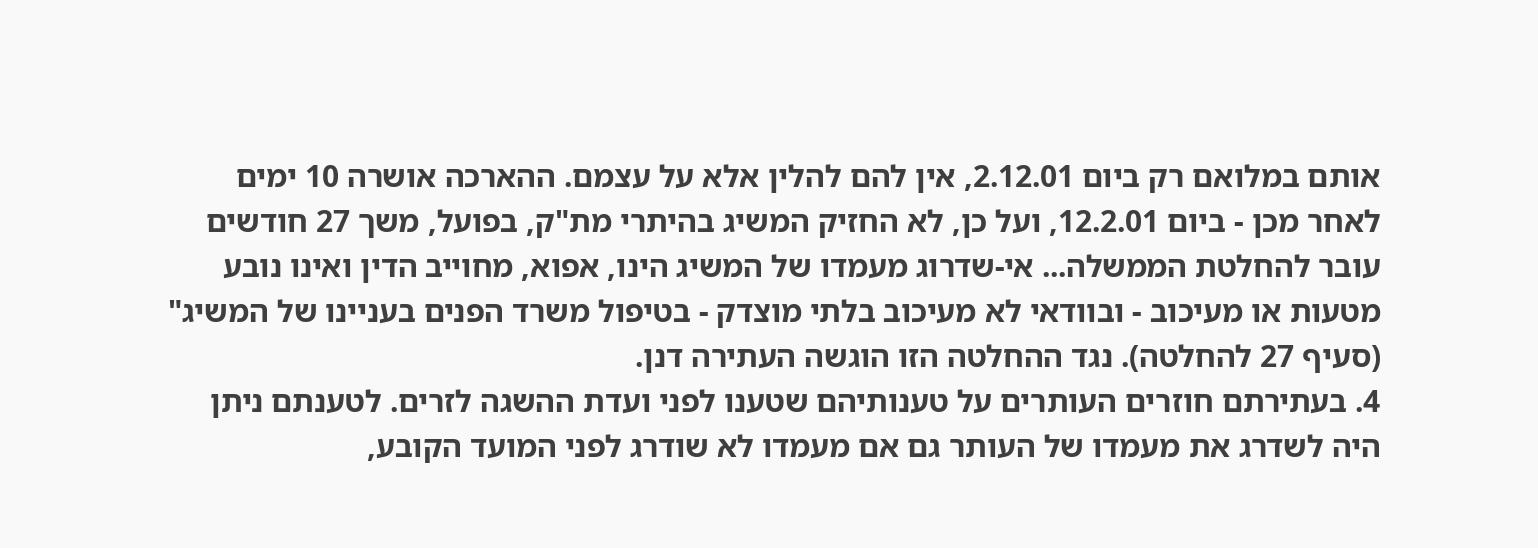אותם במלואם רק ביום 2.12.01, אין להם להלין אלא על עצמם. ההארכה אושרה 10 ימים לאחר מכן - ביום 12.2.01, ועל כן, לא החזיק המשיג בהיתרי מת"ק, בפועל, משך 27 חודשים עובר להחלטת הממשלה... אי-שדרוג מעמדו של המשיג הינו, אפוא, מחוייב הדין ואינו נובע מטעות או מעיכוב - ובוודאי לא מעיכוב בלתי מוצדק - בטיפול משרד הפנים בעניינו של המשיג" (סעיף 27 להחלטה). נגד ההחלטה הזו הוגשה העתירה דנן.
4. בעתירתם חוזרים העותרים על טענותיהם שטענו לפני ועדת ההשגה לזרים. לטענתם ניתן היה לשדרג את מעמדו של העותר גם אם מעמדו לא שודרג לפני המועד הקובע,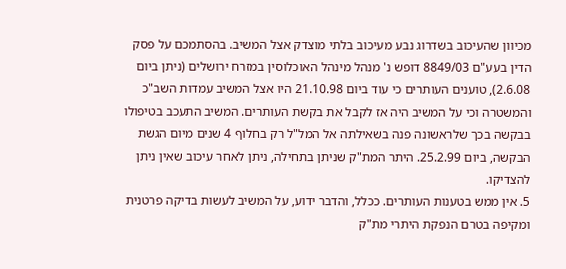מכיוון שהעיכוב בשדרוג נבע מעיכוב בלתי מוצדק אצל המשיב. בהסתמכם על פסק הדין בעע"ם 8849/03 דופש נ' מנהל מינהל האוכלוסין במזרח ירושלים (ניתן ביום 2.6.08), טוענים העותרים כי עוד ביום 21.10.98 היו אצל המשיב עמדות השב"כ והמשטרה וכי על המשיב היה אז לקבל את בקשת העותרים. המשיב התעכב בטיפולו בבקשה בכך שלראשונה פנה בשאילתה אל המל"ל רק בחלוף 4 שנים מיום הגשת הבקשה, ביום 25.2.99. היתר המת"ק שניתן בתחילה, ניתן לאחר עיכוב שאין ניתן להצדיקו.
5. אין ממש בטענות העותרים. ככלל, והדבר ידוע, על המשיב לעשות בדיקה פרטנית ומקיפה בטרם הנפקת היתרי מת"ק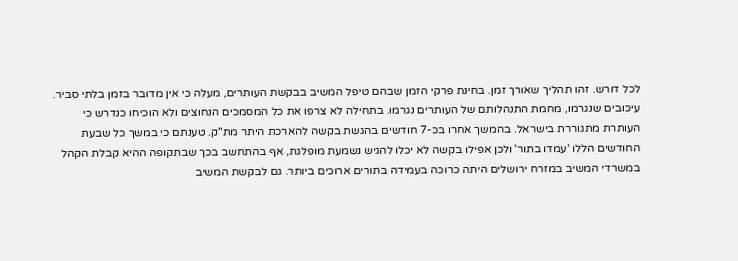לכל דורש. זהו תהליך שאורך זמן. בחינת פרקי הזמן שבהם טיפל המשיב בבקשת העותרים, מעלה כי אין מדובר בזמן בלתי סביר. עיכובים שנגרמו, מחמת התנהלותם של העותרים נגרמו. בתחילה לא צרפו את כל המסמכים הנחוצים ולא הוכיחו כנדרש כי העותרת מתגוררת בישראל. בהמשך אחרו בכ-7 חודשים בהגשת בקשה להארכת היתר מת"ק. טענתם כי במשך כל שבעת החודשים הללו 'עמדו בתור' ולכן אפילו בקשה לא יכלו להגיש נשמעת מופלגת, אף בהתחשב בכך שבתקופה ההיא קבלת הקהל במשרדי המשיב במזרח ירושלים היתה כרוכה בעמידה בתורים ארוכים ביותר. גם לבקשת המשיב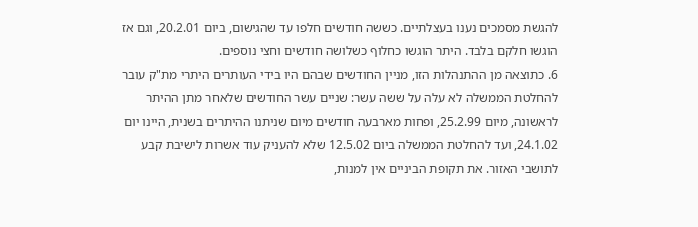להגשת מסמכים נענו בעצלתיים. כששה חודשים חלפו עד שהגישום, ביום 20.2.01, וגם אז הוגשו חלקם בלבד. היתר הוגשו כחלוף כשלושה חודשים וחצי נוספים.
6. כתוצאה מן ההתנהלות הזו, מניין החודשים שבהם היו בידי העותרים היתרי מת"ק עובר להחלטת הממשלה לא עלה על ששה עשר: שניים עשר החודשים שלאחר מתן ההיתר לראשונה, מיום 25.2.99, ופחות מארבעה חודשים מיום שניתנו ההיתרים בשנית, היינו יום 24.1.02, ועד להחלטת הממשלה ביום 12.5.02 שלא להעניק עוד אשרות לישיבת קבע לתושבי האזור. את תקופת הביניים אין למנות,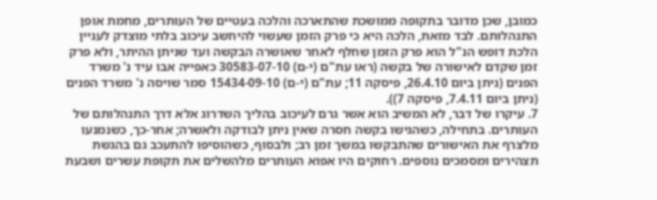כמובן, שכן מדובר בתקופה ממושכת שהתארכה והלכה בעטיים של העותרים, מחמת אופן התנהלותם. לבד מזאת, הלכה היא כי פרק הזמן שעשוי להיחשב עיכוב בלתי מוצדק לעניין הלכת דופש הנ"ל הוא פרק הזמן שחלף לאחר שאושרה הבקשה ועד שניתן ההיתר, ולא פרק זמן שקדם לאישורה של בקשה (ראו עת"ם (י-ם) 30583-07-10 כאפייה אבו עיד נ' משרד הפנים (ניתן ביום 26.4.10, פיסקה 11; עת"ם (י-ם) 15434-09-10 סמר שויסה נ' משרד הפנים (ניתן ביום 7.4.11, פיסקה 7)).
7. עיקרו של דבר, לא המשיב הוא אשר גרם לעיכוב בהליך השדרוג אלא דרך התנהלותם של העותרים. בתחילה, כשהגישו בקשה חסרה שאין ניתן לבודקה ולאשרה; אחר-כך, כשנמנעו מלצרף את האישורים שהתבקשו במשך זמן רב; ולבסוף, כשהוסיפו להתעכב גם בהגשת תצהירים ומסמכים נוספים. רחוקים היו אפוא העותרים מלהשלים את תקופת עשרים ושבעת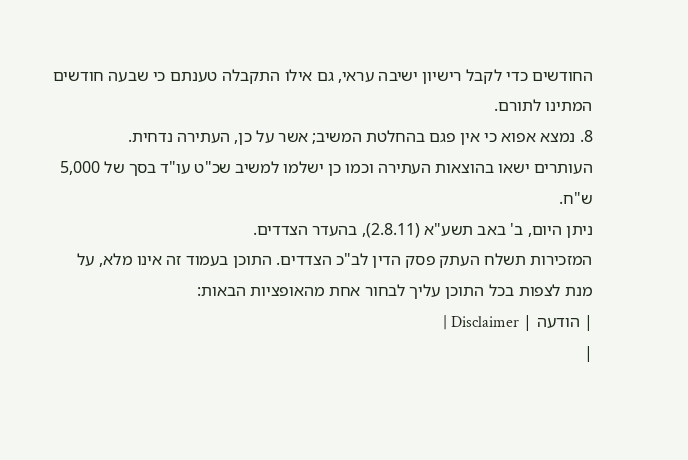החודשים כדי לקבל רישיון ישיבה עראי, גם אילו התקבלה טענתם כי שבעה חודשים המתינו לתורם.
8. נמצא אפוא כי אין פגם בהחלטת המשיב; אשר על כן, העתירה נדחית.
העותרים ישאו בהוצאות העתירה וכמו כן ישלמו למשיב שכ"ט עו"ד בסך של 5,000 ש"ח.
ניתן היום, ב' באב תשע"א (2.8.11), בהעדר הצדדים.
המזכירות תשלח העתק פסק הדין לב"כ הצדדים. התוכן בעמוד זה אינו מלא, על מנת לצפות בכל התוכן עליך לבחור אחת מהאופציות הבאות:
| הודעה | Disclaimer |
|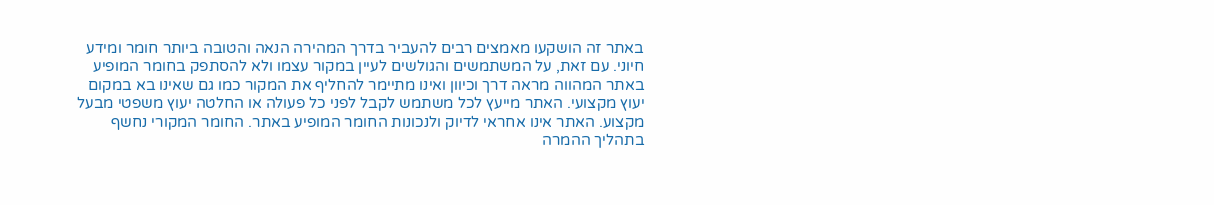באתר זה הושקעו מאמצים רבים להעביר בדרך המהירה הנאה והטובה ביותר חומר ומידע חיוני. עם זאת, על המשתמשים והגולשים לעיין במקור עצמו ולא להסתפק בחומר המופיע באתר המהווה מראה דרך וכיוון ואינו מתיימר להחליף את המקור כמו גם שאינו בא במקום יעוץ מקצועי. האתר מייעץ לכל משתמש לקבל לפני כל פעולה או החלטה יעוץ משפטי מבעל מקצוע. האתר אינו אחראי לדיוק ולנכונות החומר המופיע באתר. החומר המקורי נחשף בתהליך ההמרה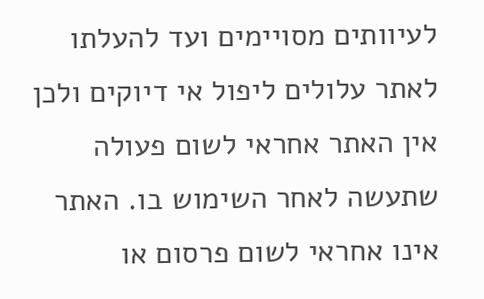לעיוותים מסויימים ועד להעלתו לאתר עלולים ליפול אי דיוקים ולכן אין האתר אחראי לשום פעולה שתעשה לאחר השימוש בו. האתר אינו אחראי לשום פרסום או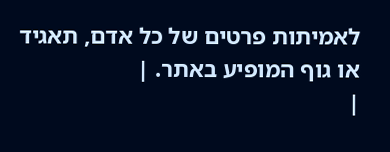לאמיתות פרטים של כל אדם, תאגיד או גוף המופיע באתר. |
|